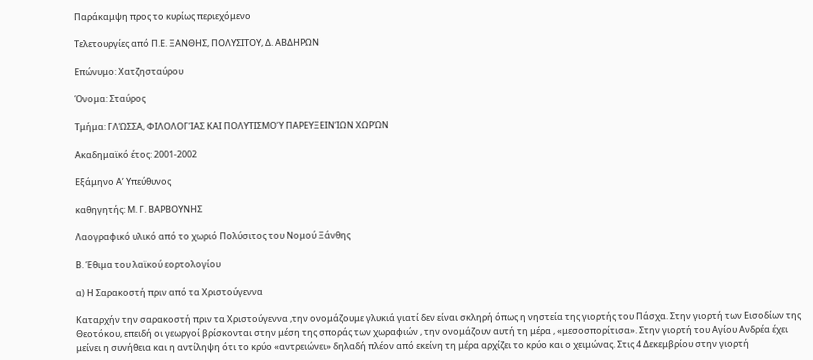Παράκαμψη προς το κυρίως περιεχόμενο

Τελετουργίες από Π.Ε. ΞΑΝΘΗΣ, ΠΟΛΥΣΙΤΟΥ, Δ. ΑΒΔΗΡΩΝ

Επώνυμο: Χατζησταύρου

Όνομα: Σταύρος

Τμήμα: ΓΛΏΣΣΑ, ΦΙΛΟΛΟΓΊΑΣ ΚΑΙ ΠΟΛΥΤΙΣΜΟΎ ΠΑΡΕΥΞΕΙΝΊΩΝ ΧΩΡΏΝ

Ακαδημαϊκό έτος: 2001-2002

Εξάμηνο Α’ Υπεύθυνος

καθηγητής: Μ. Γ. ΒΑΡΒΟΥΝΗΣ

Λαογραφικό υλικό από το χωριό Πολύσιτος του Νομού Ξάνθης

Β. Έθιμα του λαϊκού εορτολογίου

α) Η Σαρακοστή πριν από τα Χριστούγεννα

Καταρχήν την σαρακοστή πριν τα Χριστούγεννα ,την ονομάζουμε γλυκιά γιατί δεν είναι σκληρή όπως η νηστεία της γιορτής του Πάσχα. Στην γιορτή των Εισοδίων της Θεοτόκου, επειδή οι γεωργοί βρίσκονται στην μέση της σποράς των χωραφιών , την ονομάζουν αυτή τη μέρα , «μεσοσπορίτισα». Στην γιορτή του Αγίου Ανδρέα έχει μείνει η συνήθεια και η αντίληψη ότι το κρύο «αντρειώνει» δηλαδή πλέον από εκείνη τη μέρα αρχίζει το κρύο και ο χειμώνας. Στις 4 Δεκεμβρίου στην γιορτή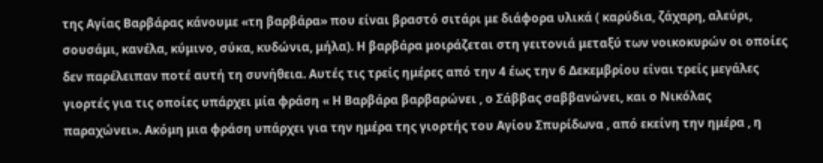της Αγίας Βαρβάρας κάνουμε «τη βαρβάρα» που είναι βραστό σιτάρι με διάφορα υλικά ( καρύδια, ζάχαρη, αλεύρι, σουσάμι, κανέλα, κύμινο, σύκα, κυδώνια, μήλα). Η βαρβάρα μοιράζεται στη γειτονιά μεταξύ των νοικοκυρών οι οποίες δεν παρέλειπαν ποτέ αυτή τη συνήθεια. Αυτές τις τρείς ημέρες από την 4 έως την 6 Δεκεμβρίου είναι τρείς μεγάλες γιορτές για τις οποίες υπάρχει μία φράση « Η Βαρβάρα βαρβαρώνει , ο Σάββας σαββανώνει, και ο Νικόλας παραχώνει». Ακόμη μια φράση υπάρχει για την ημέρα της γιορτής του Αγίου Σπυρίδωνα , από εκείνη την ημέρα , η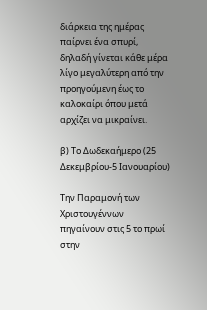διάρκεια της ημέρας παίρνει ένα σπυρί, δηλαδή γίνεται κάθε μέρα λίγο μεγαλύτερη από την προηγούμενη έως το καλοκαίρι όπου μετά αρχίζει να μικραίνει.

β) Το Δωδεκαήμερο (25 Δεκεμβρίου-5 Ιανουαρίου)

Την Παραμονή των Χριστουγέννων πηγαίνουν στις 5 το πρωί στην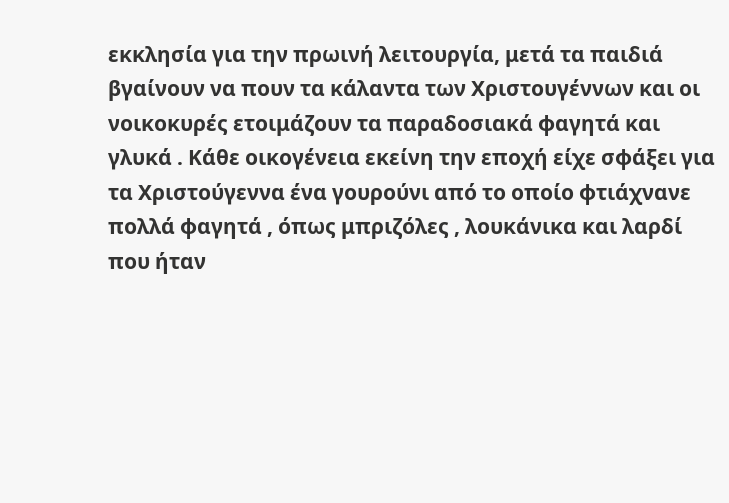εκκλησία για την πρωινή λειτουργία, μετά τα παιδιά βγαίνουν να πουν τα κάλαντα των Χριστουγέννων και οι νοικοκυρές ετοιμάζουν τα παραδοσιακά φαγητά και γλυκά . Κάθε οικογένεια εκείνη την εποχή είχε σφάξει για τα Χριστούγεννα ένα γουρούνι από το οποίο φτιάχνανε πολλά φαγητά , όπως μπριζόλες , λουκάνικα και λαρδί που ήταν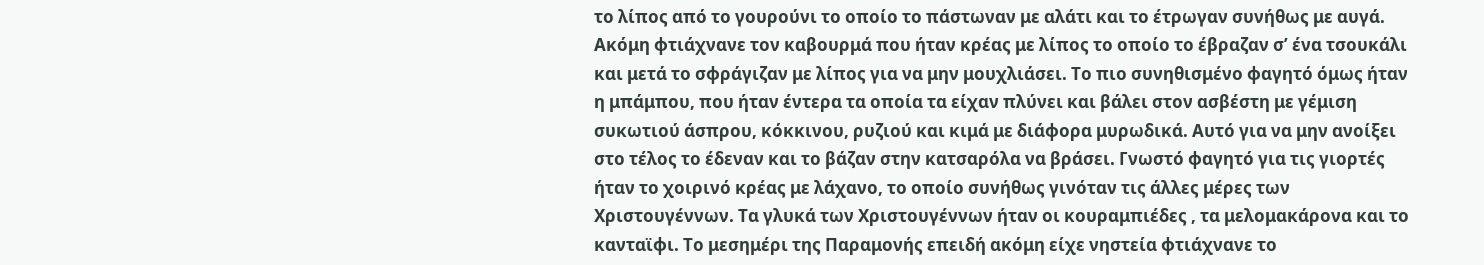το λίπος από το γουρούνι το οποίο το πάστωναν με αλάτι και το έτρωγαν συνήθως με αυγά. Ακόμη φτιάχνανε τον καβουρμά που ήταν κρέας με λίπος το οποίο το έβραζαν σ’ ένα τσουκάλι και μετά το σφράγιζαν με λίπος για να μην μουχλιάσει. Το πιο συνηθισμένο φαγητό όμως ήταν η μπάμπου, που ήταν έντερα τα οποία τα είχαν πλύνει και βάλει στον ασβέστη με γέμιση συκωτιού άσπρου, κόκκινου, ρυζιού και κιμά με διάφορα μυρωδικά. Αυτό για να μην ανοίξει στο τέλος το έδεναν και το βάζαν στην κατσαρόλα να βράσει. Γνωστό φαγητό για τις γιορτές ήταν το χοιρινό κρέας με λάχανο, το οποίο συνήθως γινόταν τις άλλες μέρες των Χριστουγέννων. Τα γλυκά των Χριστουγέννων ήταν οι κουραμπιέδες , τα μελομακάρονα και το κανταϊφι. Το μεσημέρι της Παραμονής επειδή ακόμη είχε νηστεία φτιάχνανε το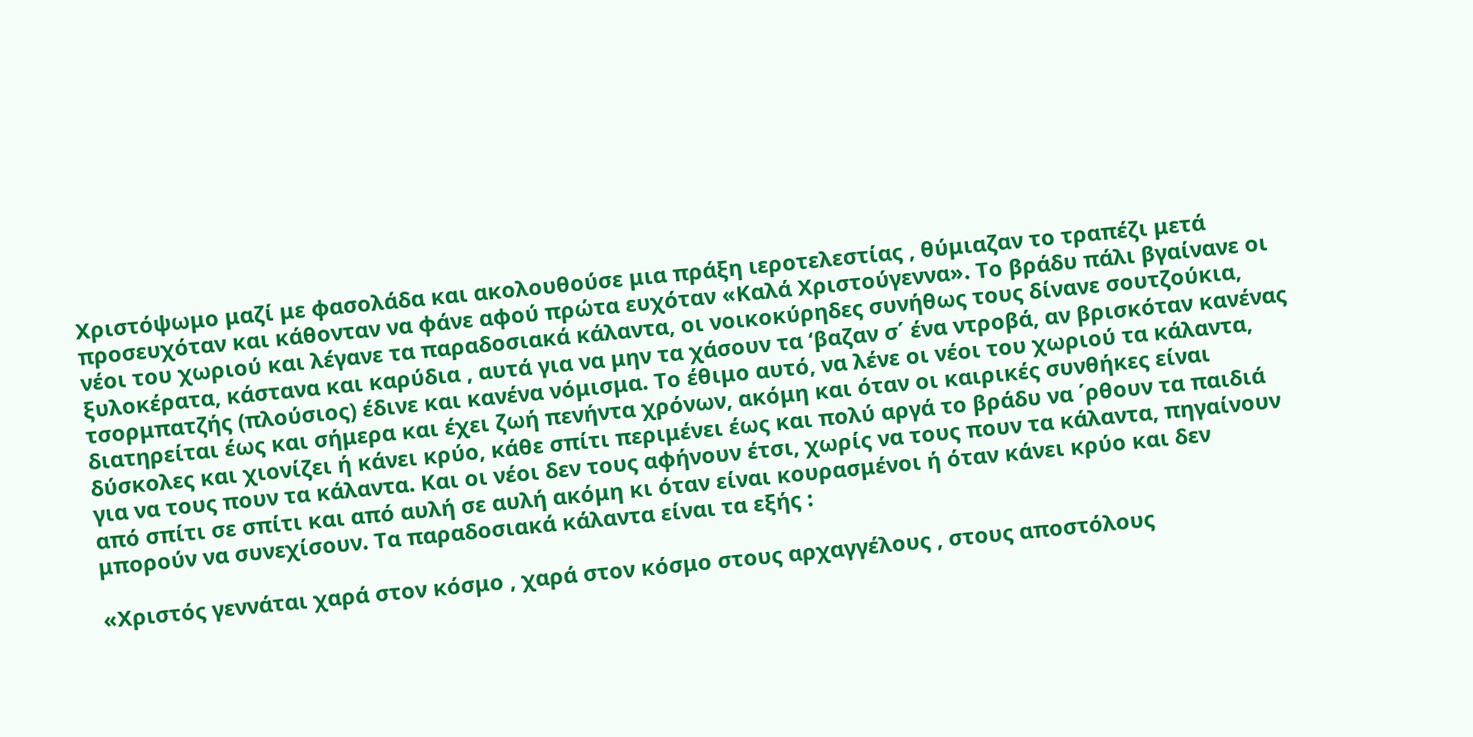Χριστόψωμο μαζί με φασολάδα και ακολουθούσε μια πράξη ιεροτελεστίας , θύμιαζαν το τραπέζι μετά προσευχόταν και κάθονταν να φάνε αφού πρώτα ευχόταν «Καλά Χριστούγεννα». Το βράδυ πάλι βγαίνανε οι νέοι του χωριού και λέγανε τα παραδοσιακά κάλαντα, οι νοικοκύρηδες συνήθως τους δίνανε σουτζούκια, ξυλοκέρατα, κάστανα και καρύδια , αυτά για να μην τα χάσουν τα ‘βαζαν σ΄ ένα ντροβά, αν βρισκόταν κανένας τσορμπατζής (πλούσιος) έδινε και κανένα νόμισμα. Το έθιμο αυτό, να λένε οι νέοι του χωριού τα κάλαντα, διατηρείται έως και σήμερα και έχει ζωή πενήντα χρόνων, ακόμη και όταν οι καιρικές συνθήκες είναι δύσκολες και χιονίζει ή κάνει κρύο, κάθε σπίτι περιμένει έως και πολύ αργά το βράδυ να ΄ρθουν τα παιδιά για να τους πουν τα κάλαντα. Και οι νέοι δεν τους αφήνουν έτσι, χωρίς να τους πουν τα κάλαντα, πηγαίνουν από σπίτι σε σπίτι και από αυλή σε αυλή ακόμη κι όταν είναι κουρασμένοι ή όταν κάνει κρύο και δεν μπορούν να συνεχίσουν. Τα παραδοσιακά κάλαντα είναι τα εξής :

«Χριστός γεννάται χαρά στον κόσμο , χαρά στον κόσμο στους αρχαγγέλους , στους αποστόλους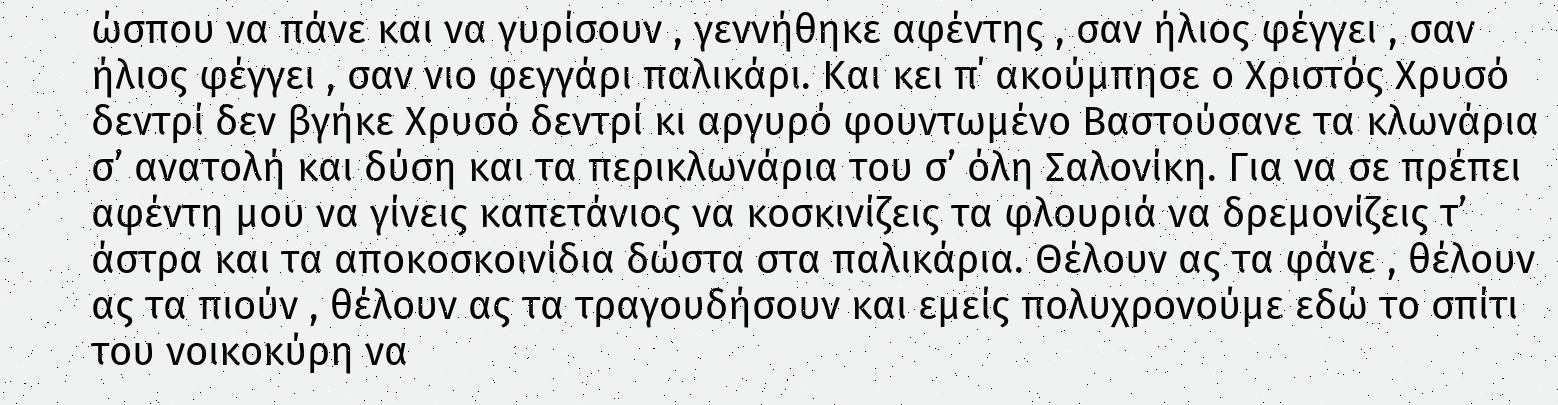ώσπου να πάνε και να γυρίσουν , γεννήθηκε αφέντης , σαν ήλιος φέγγει , σαν ήλιος φέγγει , σαν νιο φεγγάρι παλικάρι. Και κει π΄ ακούμπησε ο Χριστός Χρυσό δεντρί δεν βγήκε Χρυσό δεντρί κι αργυρό φουντωμένο Βαστούσανε τα κλωνάρια σ’ ανατολή και δύση και τα περικλωνάρια του σ’ όλη Σαλονίκη. Για να σε πρέπει αφέντη μου να γίνεις καπετάνιος να κοσκινίζεις τα φλουριά να δρεμονίζεις τ’ άστρα και τα αποκοσκοινίδια δώστα στα παλικάρια. Θέλουν ας τα φάνε , θέλουν ας τα πιούν , θέλουν ας τα τραγουδήσουν και εμείς πολυχρονούμε εδώ το σπίτι του νοικοκύρη να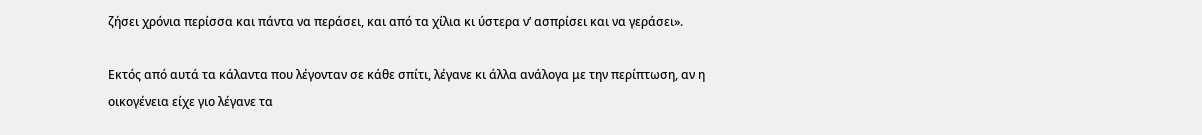ζήσει χρόνια περίσσα και πάντα να περάσει, και από τα χίλια κι ύστερα ν’ ασπρίσει και να γεράσει».

Εκτός από αυτά τα κάλαντα που λέγονταν σε κάθε σπίτι, λέγανε κι άλλα ανάλογα με την περίπτωση, αν η οικογένεια είχε γιο λέγανε τα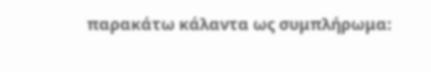παρακάτω κάλαντα ως συμπλήρωμα: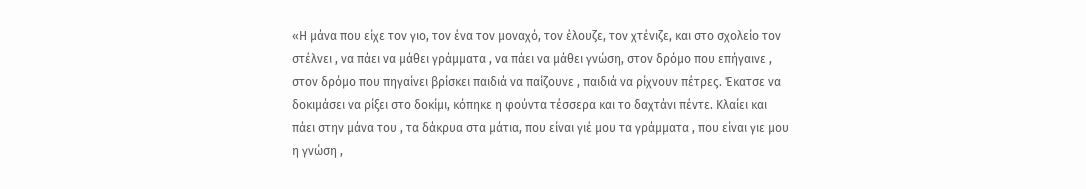«Η μάνα που είχε τον γιο, τον ένα τον μοναχό, τον έλουζε, τον χτένιζε, και στο σχολείο τον στέλνει , να πάει να μάθει γράμματα , να πάει να μάθει γνώση, στον δρόμο που επήγαινε , στον δρόμο που πηγαίνει βρίσκει παιδιά να παίζουνε , παιδιά να ρίχνουν πέτρες. Έκατσε να δοκιμάσει να ρίξει στο δοκίμι, κόπηκε η φούντα τέσσερα και το δαχτάνι πέντε. Κλαίει και πάει στην μάνα του , τα δάκρυα στα μάτια, που είναι γιέ μου τα γράμματα , που είναι γιε μου η γνώση ,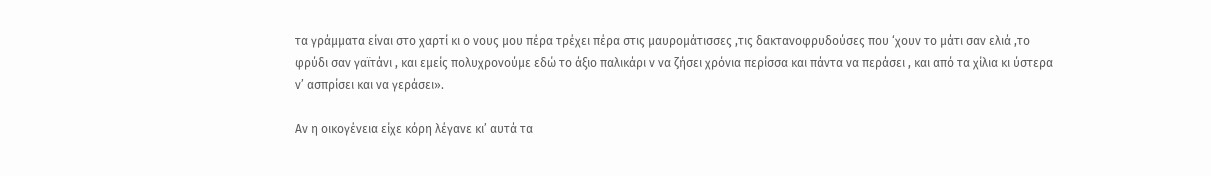τα γράμματα είναι στο χαρτί κι ο νους μου πέρα τρέχει πέρα στις μαυρομάτισσες ,τις δακτανοφρυδούσες που ‘χουν το μάτι σαν ελιά ,το φρύδι σαν γαϊτάνι , και εμείς πολυχρονούμε εδώ το άξιο παλικάρι ν να ζήσει χρόνια περίσσα και πάντα να περάσει , και από τα χίλια κι ύστερα ν’ ασπρίσει και να γεράσει».

Αν η οικογένεια είχε κόρη λέγανε κι’ αυτά τα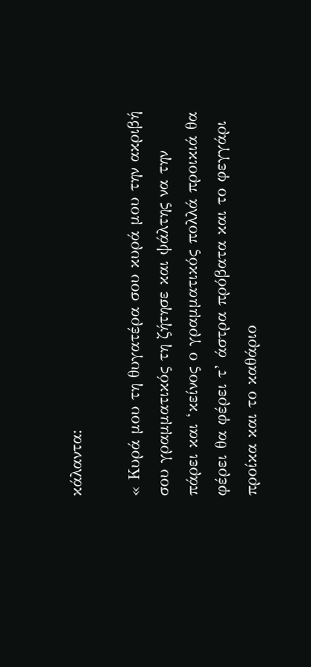κάλαντα:

« Κυρά μου τη θυγατέρα σου κυρά μου την ακριβή σου γραμματικός τη ζήτησε και ψάλτης να την πάρει και ‘κείνος ο γραμματικός πολλά προικιά θα φέρει θα φέρει τ’ άστρα πρόβατα και το φεγγάρι προίκα και το καθάριο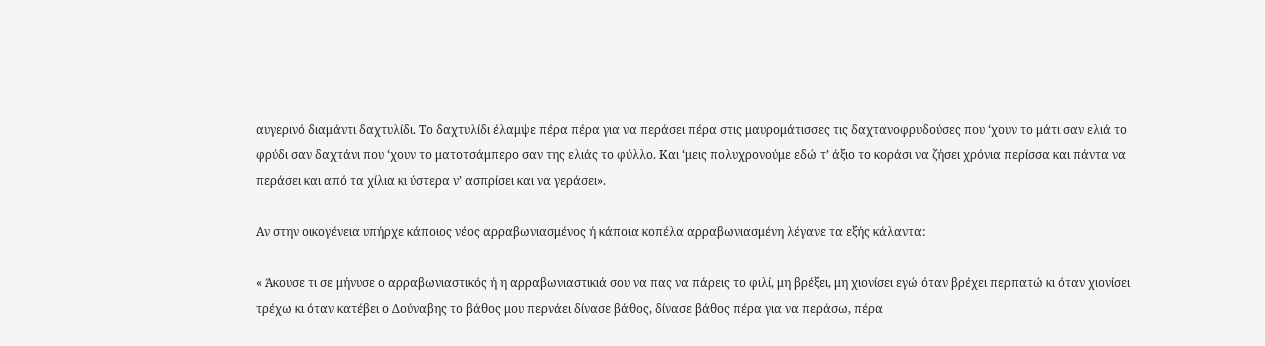αυγερινό διαμάντι δαχτυλίδι. Το δαχτυλίδι έλαμψε πέρα πέρα για να περάσει πέρα στις μαυρομάτισσες τις δαχτανοφρυδούσες που ‘χουν το μάτι σαν ελιά το φρύδι σαν δαχτάνι που ‘χουν το ματοτσάμπερο σαν της ελιάς το φύλλο. Και ‘μεις πολυχρονούμε εδώ τ’ άξιο το κοράσι να ζήσει χρόνια περίσσα και πάντα να περάσει και από τα χίλια κι ύστερα ν’ ασπρίσει και να γεράσει».

Αν στην οικογένεια υπήρχε κάποιος νέος αρραβωνιασμένος ή κάποια κοπέλα αρραβωνιασμένη λέγανε τα εξής κάλαντα:

« Άκουσε τι σε μήνυσε ο αρραβωνιαστικός ή η αρραβωνιαστικιά σου να πας να πάρεις το φιλί, μη βρέξει, μη χιονίσει εγώ όταν βρέχει περπατώ κι όταν χιονίσει τρέχω κι όταν κατέβει ο Δούναβης το βάθος μου περνάει δίνασε βάθος, δίνασε βάθος πέρα για να περάσω, πέρα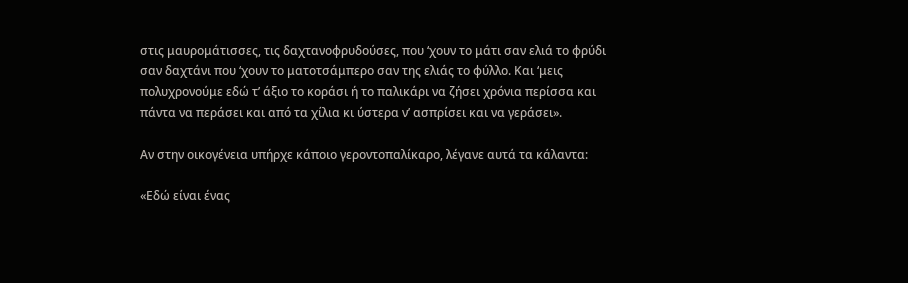στις μαυρομάτισσες, τις δαχτανοφρυδούσες, που ‘χουν το μάτι σαν ελιά το φρύδι σαν δαχτάνι που ‘χουν το ματοτσάμπερο σαν της ελιάς το φύλλο. Και ‘μεις πολυχρονούμε εδώ τ’ άξιο το κοράσι ή το παλικάρι να ζήσει χρόνια περίσσα και πάντα να περάσει και από τα χίλια κι ύστερα ν’ ασπρίσει και να γεράσει».

Αν στην οικογένεια υπήρχε κάποιο γεροντοπαλίκαρο, λέγανε αυτά τα κάλαντα:

«Εδώ είναι ένας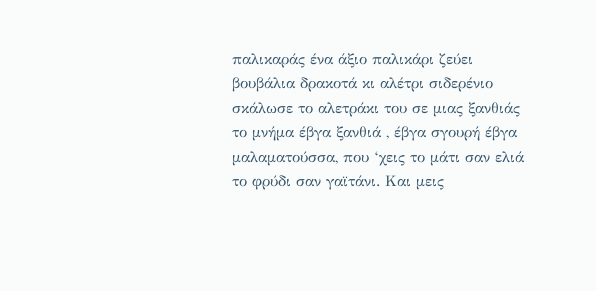παλικαράς ένα άξιο παλικάρι ζεύει βουβάλια δρακοτά κι αλέτρι σιδερένιο σκάλωσε το αλετράκι του σε μιας ξανθιάς το μνήμα έβγα ξανθιά , έβγα σγουρή έβγα μαλαματούσσα, που ‘χεις το μάτι σαν ελιά το φρύδι σαν γαϊτάνι. Και μεις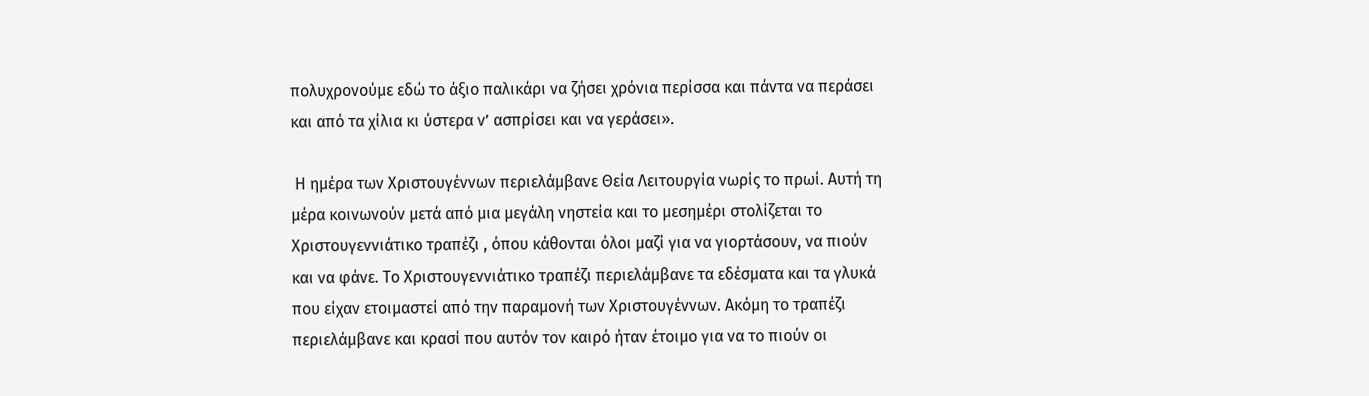πολυχρονούμε εδώ το άξιο παλικάρι να ζήσει χρόνια περίσσα και πάντα να περάσει και από τα χίλια κι ύστερα ν’ ασπρίσει και να γεράσει».

 Η ημέρα των Χριστουγέννων περιελάμβανε Θεία Λειτουργία νωρίς το πρωί. Αυτή τη μέρα κοινωνούν μετά από μια μεγάλη νηστεία και το μεσημέρι στολίζεται το Χριστουγεννιάτικο τραπέζι , όπου κάθονται όλοι μαζί για να γιορτάσουν, να πιούν και να φάνε. Το Χριστουγεννιάτικο τραπέζι περιελάμβανε τα εδέσματα και τα γλυκά που είχαν ετοιμαστεί από την παραμονή των Χριστουγέννων. Ακόμη το τραπέζι περιελάμβανε και κρασί που αυτόν τον καιρό ήταν έτοιμο για να το πιούν οι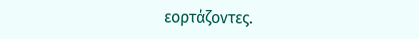εορτάζοντες.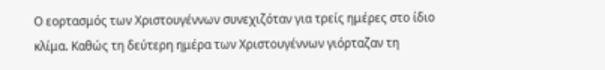Ο εορτασμός των Χριστουγέννων συνεχιζόταν για τρείς ημέρες στο ίδιο κλίμα. Καθώς τη δεύτερη ημέρα των Χριστουγέννων γιόρταζαν τη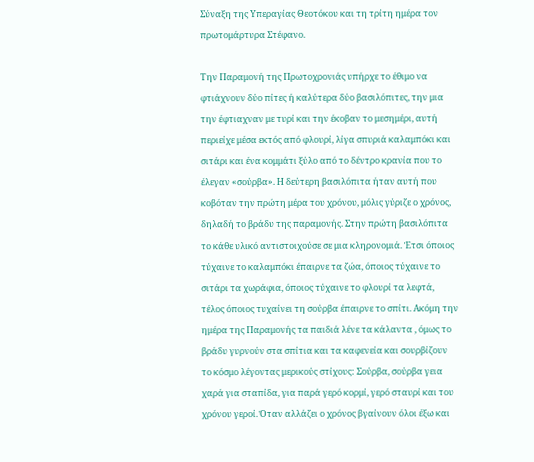Σύναξη της Υπεραγίας Θεοτόκου και τη τρίτη ημέρα τον πρωτομάρτυρα Στέφανο.

Την Παραμονή της Πρωτοχρονιάς υπήρχε το έθιμο να φτιάχνουν δύο πίτες ή καλύτερα δύο βασιλόπιτες, την μια την έφτιαχναν με τυρί και την έκοβαν το μεσημέρι, αυτή περιείχε μέσα εκτός από φλουρί, λίγα σπυριά καλαμπόκι και σιτάρι και ένα κομμάτι ξύλο από το δέντρο κρανία που το έλεγαν «σούρβα». Η δεύτερη βασιλόπιτα ήταν αυτή που κοβόταν την πρώτη μέρα του χρόνου, μόλις γύριζε ο χρόνος, δηλαδή το βράδυ της παραμονής. Στην πρώτη βασιλόπιτα το κάθε υλικό αντιστοιχούσε σε μια κληρονομιά. Έτσι όποιος τύχαινε το καλαμπόκι έπαιρνε τα ζώα, όποιος τύχαινε το σιτάρι τα χωράφια, όποιος τύχαινε το φλουρί τα λεφτά, τέλος όποιος τυχαίνει τη σούρβα έπαιρνε το σπίτι. Ακόμη την ημέρα της Παραμονής τα παιδιά λένε τα κάλαντα , όμως το βράδυ γυρνούν στα σπίτια και τα καφενεία και σουρβίζουν το κόσμο λέγοντας μερικούς στίχους: Σούρβα, σούρβα γεια χαρά για σταπίδα, για παρά γερό κορμί, γερό σταυρί και του χρόνου γεροί. Όταν αλλάζει ο χρόνος βγαίνουν όλοι έξω και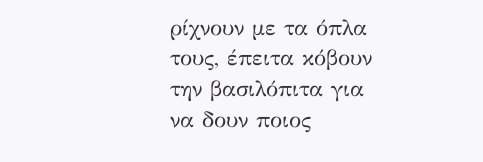ρίχνουν με τα όπλα τους, έπειτα κόβουν την βασιλόπιτα για να δουν ποιος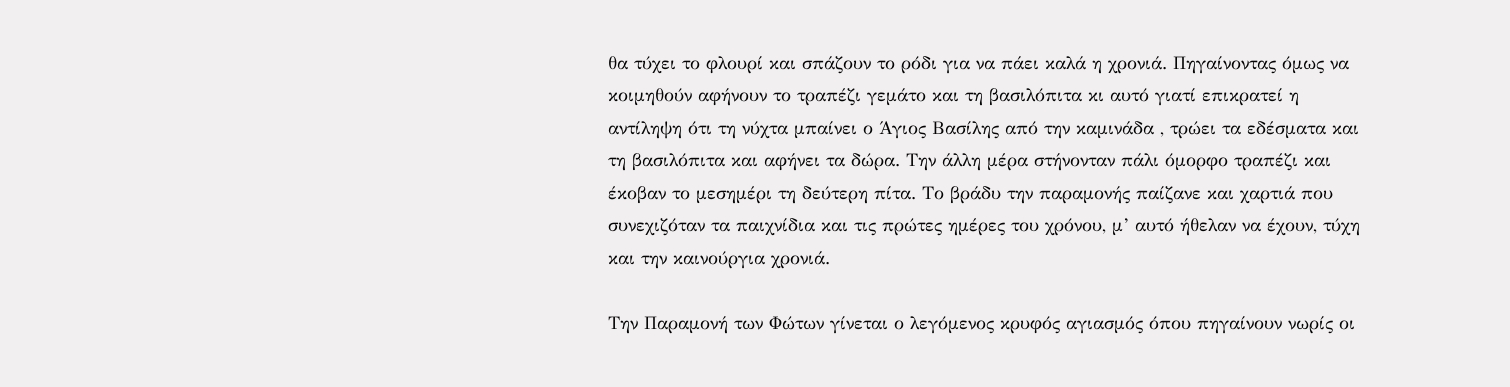θα τύχει το φλουρί και σπάζουν το ρόδι για να πάει καλά η χρονιά. Πηγαίνοντας όμως να κοιμηθούν αφήνουν το τραπέζι γεμάτο και τη βασιλόπιτα κι αυτό γιατί επικρατεί η αντίληψη ότι τη νύχτα μπαίνει ο Άγιος Βασίλης από την καμινάδα , τρώει τα εδέσματα και τη βασιλόπιτα και αφήνει τα δώρα. Την άλλη μέρα στήνονταν πάλι όμορφο τραπέζι και έκοβαν το μεσημέρι τη δεύτερη πίτα. Το βράδυ την παραμονής παίζανε και χαρτιά που συνεχιζόταν τα παιχνίδια και τις πρώτες ημέρες του χρόνου, μ’ αυτό ήθελαν να έχουν, τύχη και την καινούργια χρονιά.

Την Παραμονή των Φώτων γίνεται ο λεγόμενος κρυφός αγιασμός όπου πηγαίνουν νωρίς οι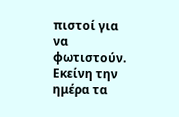πιστοί για να φωτιστούν. Εκείνη την ημέρα τα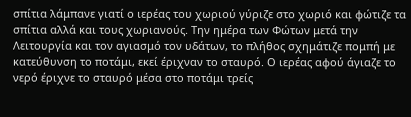σπίτια λάμπανε γιατί ο ιερέας του χωριού γύριζε στο χωριό και φώτιζε τα σπίτια αλλά και τους χωριανούς. Την ημέρα των Φώτων μετά την Λειτουργία και τον αγιασμό τον υδάτων, το πλήθος σχημάτιζε πομπή με κατεύθυνση το ποτάμι, εκεί έριχναν το σταυρό. Ο ιερέας αφού άγιαζε το νερό έριχνε το σταυρό μέσα στο ποτάμι τρείς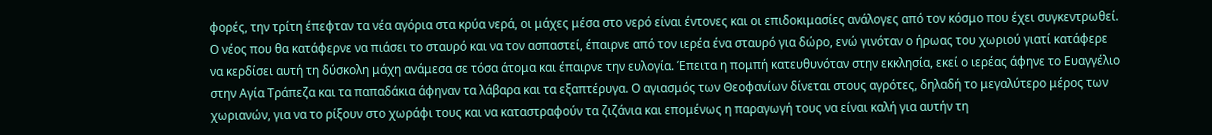φορές, την τρίτη έπεφταν τα νέα αγόρια στα κρύα νερά, οι μάχες μέσα στο νερό είναι έντονες και οι επιδοκιμασίες ανάλογες από τον κόσμο που έχει συγκεντρωθεί. Ο νέος που θα κατάφερνε να πιάσει το σταυρό και να τον ασπαστεί, έπαιρνε από τον ιερέα ένα σταυρό για δώρο, ενώ γινόταν ο ήρωας του χωριού γιατί κατάφερε να κερδίσει αυτή τη δύσκολη μάχη ανάμεσα σε τόσα άτομα και έπαιρνε την ευλογία. Έπειτα η πομπή κατευθυνόταν στην εκκλησία, εκεί ο ιερέας άφηνε το Ευαγγέλιο στην Αγία Τράπεζα και τα παπαδάκια άφηναν τα λάβαρα και τα εξαπτέρυγα. Ο αγιασμός των Θεοφανίων δίνεται στους αγρότες, δηλαδή το μεγαλύτερο μέρος των χωριανών, για να το ρίξουν στο χωράφι τους και να καταστραφούν τα ζιζάνια και επομένως η παραγωγή τους να είναι καλή για αυτήν τη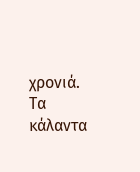χρονιά. Τα κάλαντα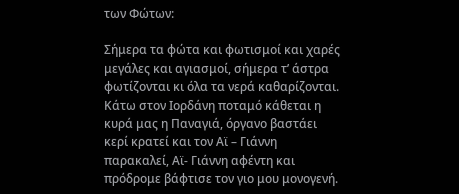των Φώτων:

Σήμερα τα φώτα και φωτισμοί και χαρές μεγάλες και αγιασμοί, σήμερα τ’ άστρα φωτίζονται κι όλα τα νερά καθαρίζονται. Κάτω στον Ιορδάνη ποταμό κάθεται η κυρά μας η Παναγιά, όργανο βαστάει κερί κρατεί και τον Αϊ – Γιάννη παρακαλεί, Αϊ- Γιάννη αφέντη και πρόδρομε βάφτισε τον γιο μου μονογενή.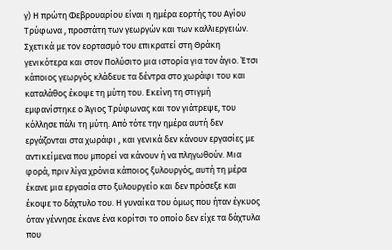γ) Η πρώτη Φεβρουαρίου είναι η ημέρα εορτής του Αγίου Τρύφωνα , προστάτη των γεωργών και των καλλιεργειών. Σχετικά με τον εορτασμό του επικρατεί στη Θράκη γενικότερα και στον Πολύσιτο μια ιστορία για τον άγιο. Έτσι κάποιος γεωργός κλάδευε τα δέντρα στο χωράφι του και καταλάθος έκοψε τη μύτη του. Εκείνη τη στιγμή εμφανίστηκε ο Άγιος Τρύφωνας και τον γιάτρεψε, του κόλλησε πάλι τη μύτη. Από τότε την ημέρα αυτή δεν εργάζονται στα χωράφι , και γενικά δεν κάνουν εργασίες με αντικείμενα που μπορεί να κάνουν ή να πληγωθούν. Μια φορά, πριν λίγα χρόνια κάποιος ξυλουργός, αυτή τη μέρα έκανε μια εργασία στο ξυλουργείο και δεν πρόσεξε και έκοψε το δάχτυλο του. Η γυναίκα του όμως που ήταν έγκυος όταν γέννησε έκανε ένα κορίτσι το οποίο δεν είχε τα δάχτυλα που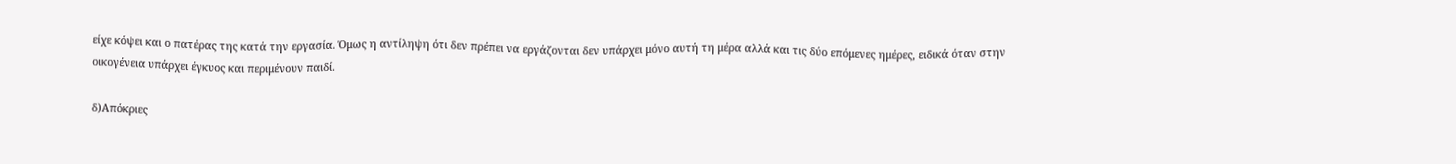είχε κόψει και ο πατέρας της κατά την εργασία. Όμως η αντίληψη ότι δεν πρέπει να εργάζονται δεν υπάρχει μόνο αυτή τη μέρα αλλά και τις δύο επόμενες ημέρες, ειδικά όταν στην οικογένεια υπάρχει έγκυος και περιμένουν παιδί.

δ)Απόκριες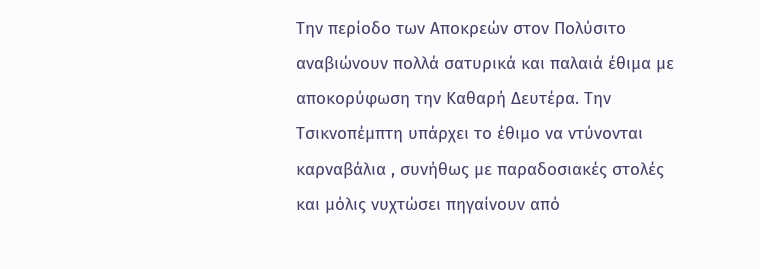Την περίοδο των Αποκρεών στον Πολύσιτο αναβιώνουν πολλά σατυρικά και παλαιά έθιμα με αποκορύφωση την Καθαρή Δευτέρα. Την Τσικνοπέμπτη υπάρχει το έθιμο να ντύνονται καρναβάλια , συνήθως με παραδοσιακές στολές και μόλις νυχτώσει πηγαίνουν από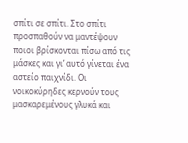σπίτι σε σπίτι. Στο σπίτι προσπαθούν να μαντέψουν ποιοι βρίσκονται πίσω από τις μάσκες και γι’ αυτό γίνεται ένα αστείο παιχνίδι. Οι νοικοκύρηδες κερνούν τους μασκαρεμένους γλυκά και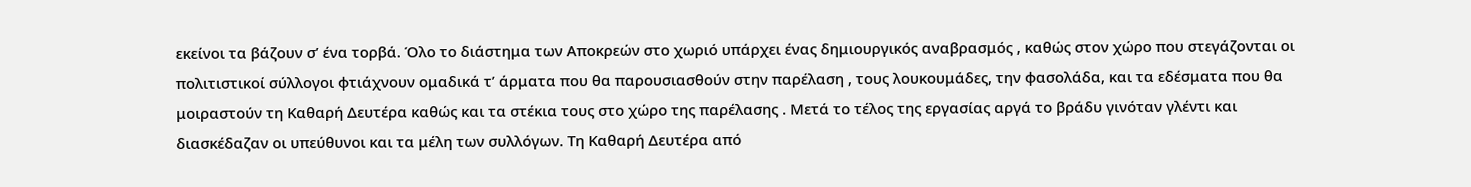εκείνοι τα βάζουν σ’ ένα τορβά. Όλο το διάστημα των Αποκρεών στο χωριό υπάρχει ένας δημιουργικός αναβρασμός , καθώς στον χώρο που στεγάζονται οι πολιτιστικοί σύλλογοι φτιάχνουν ομαδικά τ’ άρματα που θα παρουσιασθούν στην παρέλαση , τους λουκουμάδες, την φασολάδα, και τα εδέσματα που θα μοιραστούν τη Καθαρή Δευτέρα καθώς και τα στέκια τους στο χώρο της παρέλασης . Μετά το τέλος της εργασίας αργά το βράδυ γινόταν γλέντι και διασκέδαζαν οι υπεύθυνοι και τα μέλη των συλλόγων. Τη Καθαρή Δευτέρα από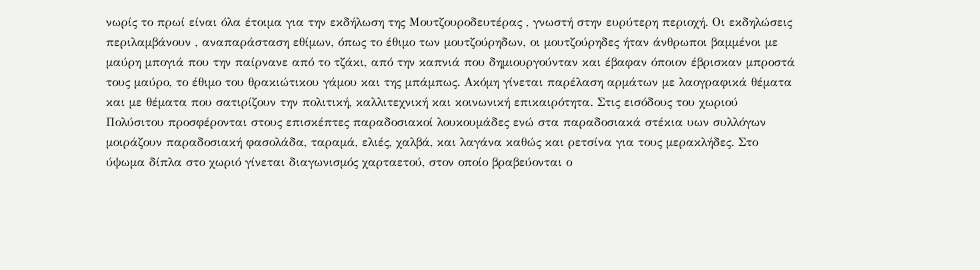νωρίς το πρωί είναι όλα έτοιμα για την εκδήλωση της Μουτζουροδευτέρας , γνωστή στην ευρύτερη περιοχή. Οι εκδηλώσεις περιλαμβάνουν , αναπαράσταση εθίμων, όπως το έθιμο των μουτζούρηδων, οι μουτζούρηδες ήταν άνθρωποι βαμμένοι με μαύρη μπογιά που την παίρνανε από το τζάκι, από την καπνιά που δημιουργούνταν και έβαφαν όποιον έβρισκαν μπροστά τους μαύρο, το έθιμο του θρακιώτικου γάμου και της μπάμπως. Ακόμη γίνεται παρέλαση αρμάτων με λαογραφικά θέματα και με θέματα που σατιρίζουν την πολιτική, καλλιτεχνική και κοινωνική επικαιρότητα. Στις εισόδους του χωριού Πολύσιτου προσφέρονται στους επισκέπτες παραδοσιακοί λουκουμάδες ενώ στα παραδοσιακά στέκια υων συλλόγων μοιράζουν παραδοσιακή φασολάδα, ταραμά, ελιές, χαλβά, και λαγάνα καθώς και ρετσίνα για τους μερακλήδες. Στο ύψωμα δίπλα στο χωριό γίνεται διαγωνισμός χαρταετού, στον οποίο βραβεύονται ο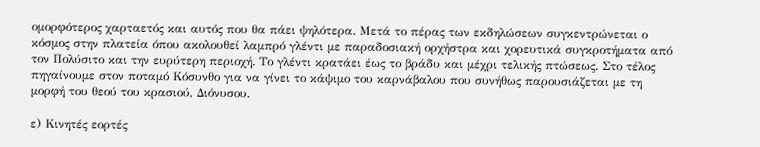ομορφότερος χαρταετός και αυτός που θα πάει ψηλότερα. Μετά το πέρας των εκδηλώσεων συγκεντρώνεται ο κόσμος στην πλατεία όπου ακολουθεί λαμπρό γλέντι με παραδοσιακή ορχήστρα και χορευτικά συγκροτήματα από τον Πολύσιτο και την ευρύτερη περιοχή. Το γλέντι κρατάει έως το βράδυ και μέχρι τελικής πτώσεως. Στο τέλος πηγαίνουμε στον ποταμό Κόσυνθο για να γίνει το κάψιμο του καρνάβαλου που συνήθως παρουσιάζεται με τη μορφή του θεού του κρασιού, Διόνυσου.

ε) Κινητές εορτές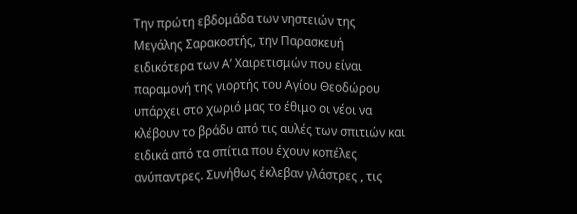Την πρώτη εβδομάδα των νηστειών της Μεγάλης Σαρακοστής, την Παρασκευή ειδικότερα των Α’ Χαιρετισμών που είναι παραμονή της γιορτής του Αγίου Θεοδώρου υπάρχει στο χωριό μας το έθιμο οι νέοι να κλέβουν το βράδυ από τις αυλές των σπιτιών και ειδικά από τα σπίτια που έχουν κοπέλες ανύπαντρες. Συνήθως έκλεβαν γλάστρες , τις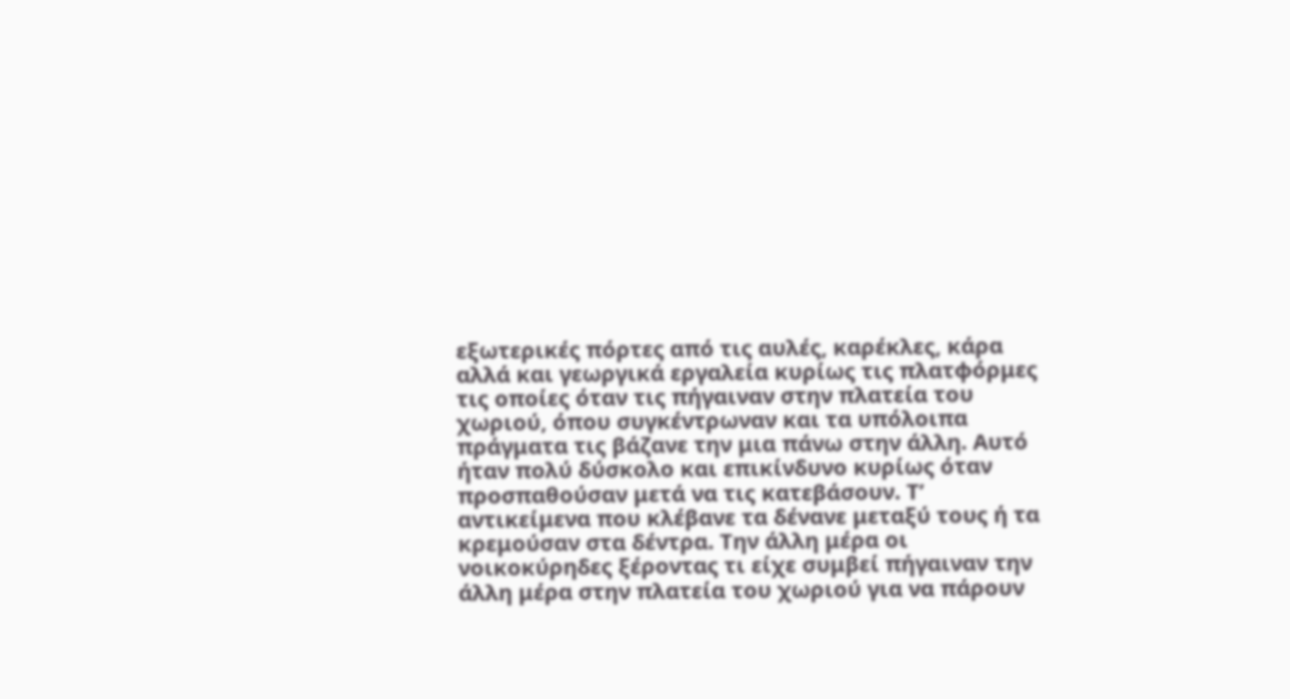εξωτερικές πόρτες από τις αυλές, καρέκλες, κάρα αλλά και γεωργικά εργαλεία κυρίως τις πλατφόρμες τις οποίες όταν τις πήγαιναν στην πλατεία του χωριού, όπου συγκέντρωναν και τα υπόλοιπα πράγματα τις βάζανε την μια πάνω στην άλλη. Αυτό ήταν πολύ δύσκολο και επικίνδυνο κυρίως όταν προσπαθούσαν μετά να τις κατεβάσουν. Τ’ αντικείμενα που κλέβανε τα δένανε μεταξύ τους ή τα κρεμούσαν στα δέντρα. Την άλλη μέρα οι νοικοκύρηδες ξέροντας τι είχε συμβεί πήγαιναν την άλλη μέρα στην πλατεία του χωριού για να πάρουν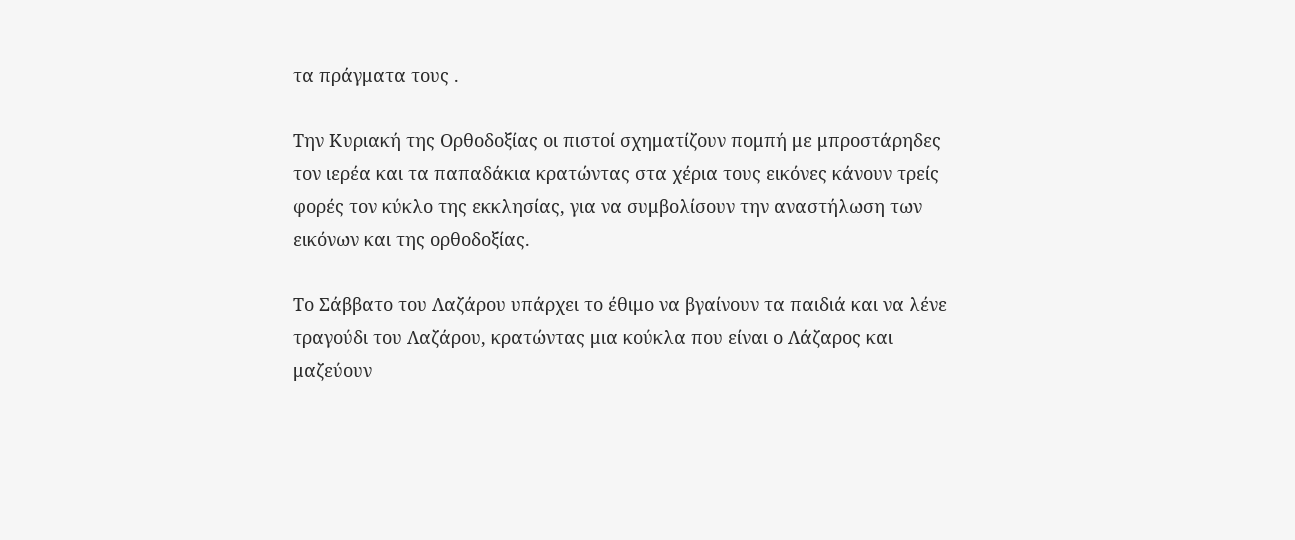τα πράγματα τους .

Την Κυριακή της Ορθοδοξίας οι πιστοί σχηματίζουν πομπή με μπροστάρηδες τον ιερέα και τα παπαδάκια κρατώντας στα χέρια τους εικόνες κάνουν τρείς φορές τον κύκλο της εκκλησίας, για να συμβολίσουν την αναστήλωση των εικόνων και της ορθοδοξίας.

Το Σάββατο του Λαζάρου υπάρχει το έθιμο να βγαίνουν τα παιδιά και να λένε τραγούδι του Λαζάρου, κρατώντας μια κούκλα που είναι ο Λάζαρος και μαζεύουν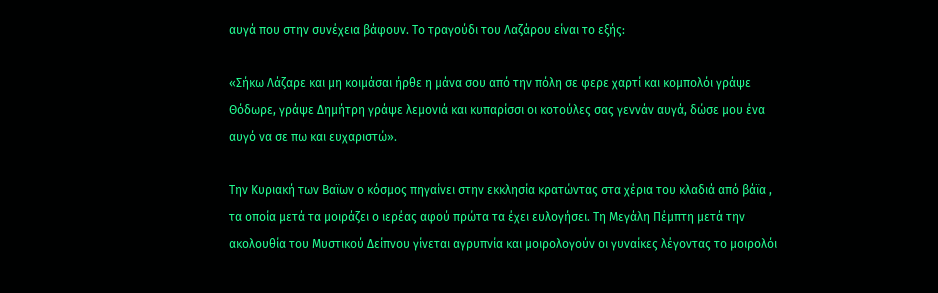αυγά που στην συνέχεια βάφουν. Το τραγούδι του Λαζάρου είναι το εξής:

«Σήκω Λάζαρε και μη κοιμάσαι ήρθε η μάνα σου από την πόλη σε φερε χαρτί και κομπολόι γράψε Θόδωρε, γράψε Δημήτρη γράψε λεμονιά και κυπαρίσσι οι κοτούλες σας γεννάν αυγά, δώσε μου ένα αυγό να σε πω και ευχαριστώ».

Την Κυριακή των Βαϊων ο κόσμος πηγαίνει στην εκκλησία κρατώντας στα χέρια του κλαδιά από βάϊα , τα οποία μετά τα μοιράζει ο ιερέας αφού πρώτα τα έχει ευλογήσει. Τη Μεγάλη Πέμπτη μετά την ακολουθία του Μυστικού Δείπνου γίνεται αγρυπνία και μοιρολογούν οι γυναίκες λέγοντας το μοιρολόι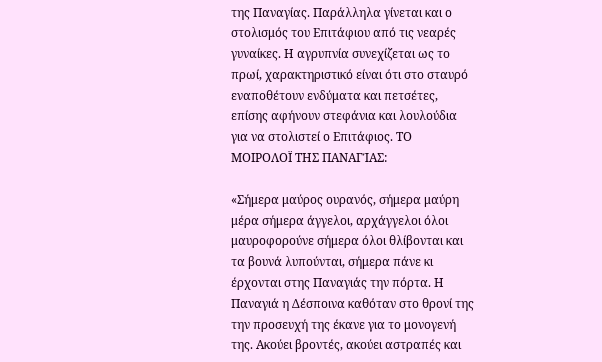της Παναγίας. Παράλληλα γίνεται και ο στολισμός του Επιτάφιου από τις νεαρές γυναίκες. Η αγρυπνία συνεχίζεται ως το πρωί, χαρακτηριστικό είναι ότι στο σταυρό εναποθέτουν ενδύματα και πετσέτες, επίσης αφήνουν στεφάνια και λουλούδια για να στολιστεί ο Επιτάφιος. ΤΟ ΜΟΙΡΟΛΟΪ ΤΗΣ ΠΑΝΑΓΊΑΣ:

«Σήμερα μαύρος ουρανός, σήμερα μαύρη μέρα σήμερα άγγελοι, αρχάγγελοι όλοι μαυροφορούνε σήμερα όλοι θλίβονται και τα βουνά λυπούνται, σήμερα πάνε κι έρχονται στης Παναγιάς την πόρτα. Η Παναγιά η Δέσποινα καθόταν στο θρονί της την προσευχή της έκανε για το μονογενή της. Ακούει βροντές, ακούει αστραπές και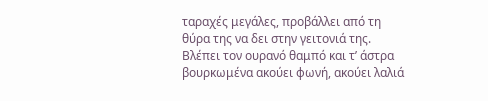ταραχές μεγάλες, προβάλλει από τη θύρα της να δει στην γειτονιά της. Βλέπει τον ουρανό θαμπό και τ’ άστρα βουρκωμένα ακούει φωνή, ακούει λαλιά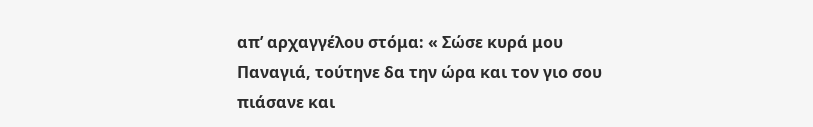απ’ αρχαγγέλου στόμα: « Σώσε κυρά μου Παναγιά, τούτηνε δα την ώρα και τον γιο σου πιάσανε και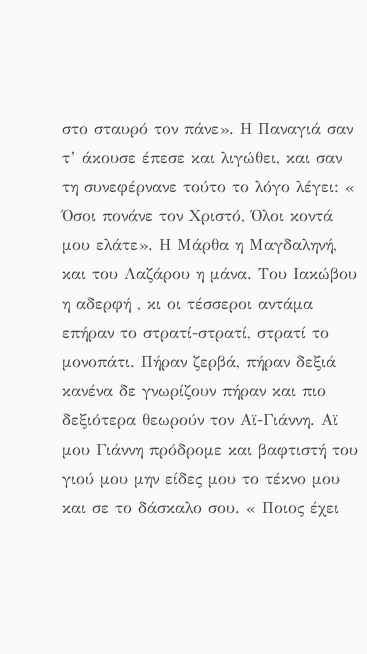στο σταυρό τον πάνε». Η Παναγιά σαν τ’ άκουσε έπεσε και λιγώθει, και σαν τη συνεφέρνανε τούτο το λόγο λέγει: « Όσοι πονάνε τον Χριστό, Όλοι κοντά μου ελάτε». Η Μάρθα η Μαγδαληνή, και του Λαζάρου η μάνα. Του Ιακώβου η αδερφή , κι οι τέσσεροι αντάμα επήραν το στρατί-στρατί, στρατί το μονοπάτι. Πήραν ζερβά, πήραν δεξιά κανένα δε γνωρίζουν πήραν και πιο δεξιότερα θεωρούν τον Αϊ-Γιάννη. Αϊ μου Γιάννη πρόδρομε και βαφτιστή του γιού μου μην είδες μου το τέκνο μου και σε το δάσκαλο σου. « Ποιος έχει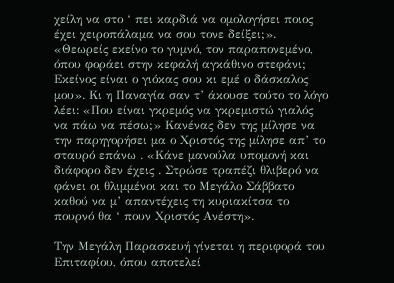χείλη να στο ‘ πει καρδιά να ομολογήσει ποιος έχει χειροπάλαμα να σου τονε δείξει;». «Θεωρείς εκείνο το γυμνό, τον παραπονεμένο, όπου φοράει στην κεφαλή αγκάθινο στεφάνι; Εκείνος είναι ο γιόκας σου κι εμέ ο δάσκαλος μου». Κι η Παναγία σαν τ’ άκουσε τούτο το λόγο λέει: «Που είναι γκρεμός να γκρεμιστώ γιαλός να πάω να πέσω;» Κανένας δεν της μίλησε να την παρηγορήσει μα ο Χριστός της μίλησε απ’ το σταυρό επάνω . «Κάνε μανούλα υπομονή και διάφορο δεν έχεις . Στρώσε τραπέζι θλιβερό να φάνει οι θλιμμένοι και το Μεγάλο Σάββατο καθού να μ’ απαντέχεις τη κυριακίτσα το πουρνό θα ‘ πουν Χριστός Ανέστη».

Την Μεγάλη Παρασκευή γίνεται η περιφορά του Επιταφίου, όπου αποτελεί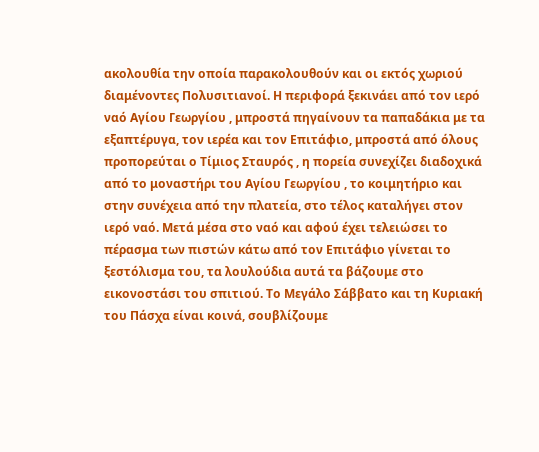ακολουθία την οποία παρακολουθούν και οι εκτός χωριού διαμένοντες Πολυσιτιανοί. Η περιφορά ξεκινάει από τον ιερό ναό Αγίου Γεωργίου , μπροστά πηγαίνουν τα παπαδάκια με τα εξαπτέρυγα, τον ιερέα και τον Επιτάφιο, μπροστά από όλους προπορεύται ο Τίμιος Σταυρός , η πορεία συνεχίζει διαδοχικά από το μοναστήρι του Αγίου Γεωργίου , το κοιμητήριο και στην συνέχεια από την πλατεία, στο τέλος καταλήγει στον ιερό ναό. Μετά μέσα στο ναό και αφού έχει τελειώσει το πέρασμα των πιστών κάτω από τον Επιτάφιο γίνεται το ξεστόλισμα του, τα λουλούδια αυτά τα βάζουμε στο εικονοστάσι του σπιτιού. Το Μεγάλο Σάββατο και τη Κυριακή του Πάσχα είναι κοινά, σουβλίζουμε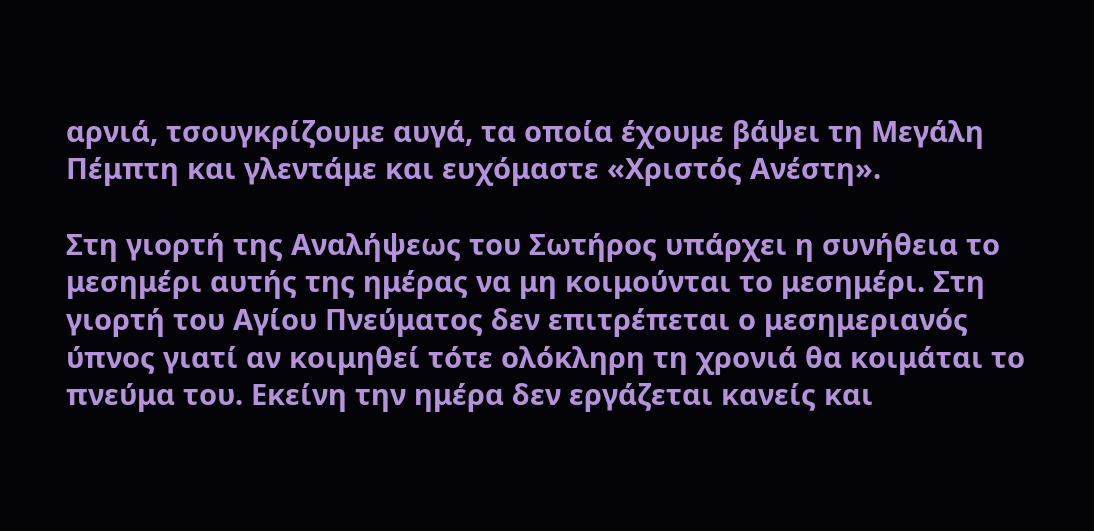αρνιά, τσουγκρίζουμε αυγά, τα οποία έχουμε βάψει τη Μεγάλη Πέμπτη και γλεντάμε και ευχόμαστε «Χριστός Ανέστη».

Στη γιορτή της Αναλήψεως του Σωτήρος υπάρχει η συνήθεια το μεσημέρι αυτής της ημέρας να μη κοιμούνται το μεσημέρι. Στη γιορτή του Αγίου Πνεύματος δεν επιτρέπεται ο μεσημεριανός ύπνος γιατί αν κοιμηθεί τότε ολόκληρη τη χρονιά θα κοιμάται το πνεύμα του. Εκείνη την ημέρα δεν εργάζεται κανείς και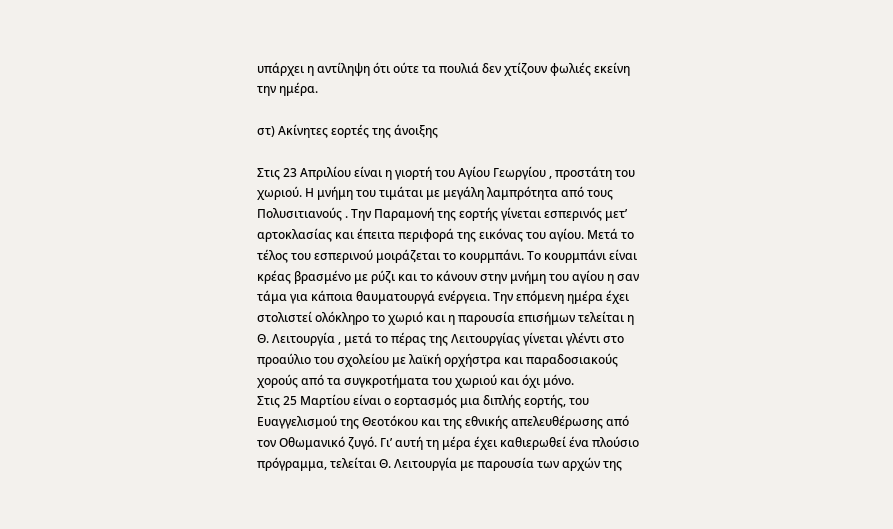υπάρχει η αντίληψη ότι ούτε τα πουλιά δεν χτίζουν φωλιές εκείνη την ημέρα.

στ) Ακίνητες εορτές της άνοιξης

Στις 23 Απριλίου είναι η γιορτή του Αγίου Γεωργίου , προστάτη του χωριού. Η μνήμη του τιμάται με μεγάλη λαμπρότητα από τους Πολυσιτιανούς . Την Παραμονή της εορτής γίνεται εσπερινός μετ’ αρτοκλασίας και έπειτα περιφορά της εικόνας του αγίου. Μετά το τέλος του εσπερινού μοιράζεται το κουρμπάνι. Το κουρμπάνι είναι κρέας βρασμένο με ρύζι και το κάνουν στην μνήμη του αγίου η σαν τάμα για κάποια θαυματουργά ενέργεια. Την επόμενη ημέρα έχει στολιστεί ολόκληρο το χωριό και η παρουσία επισήμων τελείται η Θ. Λειτουργία , μετά το πέρας της Λειτουργίας γίνεται γλέντι στο προαύλιο του σχολείου με λαϊκή ορχήστρα και παραδοσιακούς χορούς από τα συγκροτήματα του χωριού και όχι μόνο.
Στις 25 Μαρτίου είναι ο εορτασμός μια διπλής εορτής, του Ευαγγελισμού της Θεοτόκου και της εθνικής απελευθέρωσης από τον Οθωμανικό ζυγό. Γι’ αυτή τη μέρα έχει καθιερωθεί ένα πλούσιο πρόγραμμα, τελείται Θ. Λειτουργία με παρουσία των αρχών της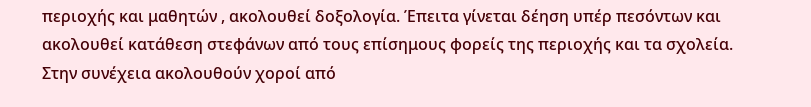περιοχής και μαθητών , ακολουθεί δοξολογία. Έπειτα γίνεται δέηση υπέρ πεσόντων και ακολουθεί κατάθεση στεφάνων από τους επίσημους φορείς της περιοχής και τα σχολεία. Στην συνέχεια ακολουθούν χοροί από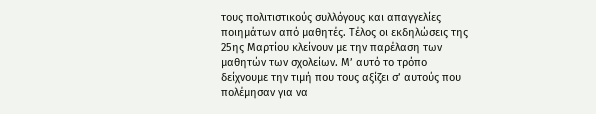τους πολιτιστικούς συλλόγους και απαγγελίες ποιημάτων από μαθητές. Τέλος οι εκδηλώσεις της 25ης Μαρτίου κλείνουν με την παρέλαση των μαθητών των σχολείων. Μ’ αυτό το τρόπο δείχνουμε την τιμή που τους αξίζει σ’ αυτούς που πολέμησαν για να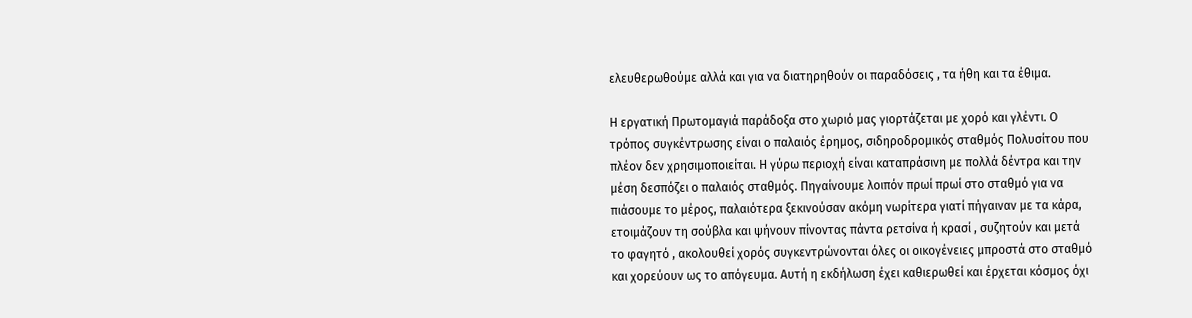ελευθερωθούμε αλλά και για να διατηρηθούν οι παραδόσεις , τα ήθη και τα έθιμα.

Η εργατική Πρωτομαγιά παράδοξα στο χωριό μας γιορτάζεται με χορό και γλέντι. Ο τρόπος συγκέντρωσης είναι ο παλαιός έρημος, σιδηροδρομικός σταθμός Πολυσίτου που πλέον δεν χρησιμοποιείται. Η γύρω περιοχή είναι καταπράσινη με πολλά δέντρα και την μέση δεσπόζει ο παλαιός σταθμός. Πηγαίνουμε λοιπόν πρωί πρωί στο σταθμό για να πιάσουμε το μέρος, παλαιότερα ξεκινούσαν ακόμη νωρίτερα γιατί πήγαιναν με τα κάρα, ετοιμάζουν τη σούβλα και ψήνουν πίνοντας πάντα ρετσίνα ή κρασί , συζητούν και μετά το φαγητό , ακολουθεί χορός συγκεντρώνονται όλες οι οικογένειες μπροστά στο σταθμό και χορεύουν ως το απόγευμα. Αυτή η εκδήλωση έχει καθιερωθεί και έρχεται κόσμος όχι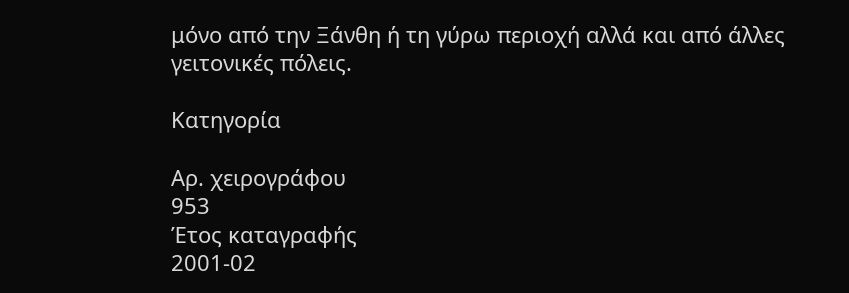μόνο από την Ξάνθη ή τη γύρω περιοχή αλλά και από άλλες γειτονικές πόλεις.

Κατηγορία

Αρ. χειρογράφου
953
Έτος καταγραφής
2001-02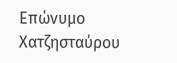Επώνυμο
Χατζησταύρου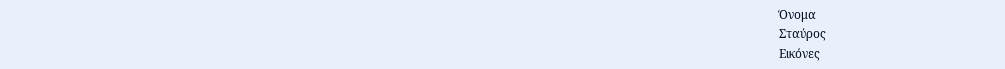Όνομα
Σταύρος
Εικόνες